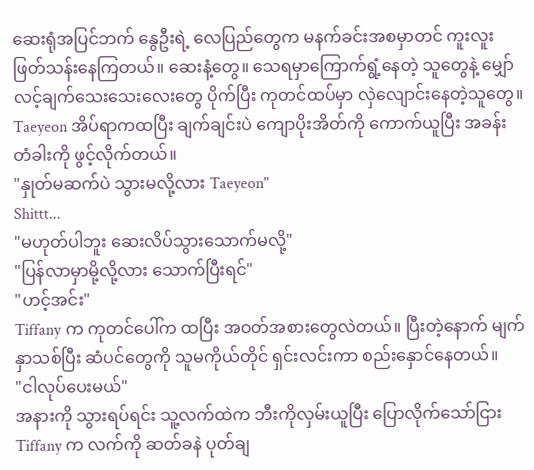ဆေးရုံအပြင်ဘက် နွေဦးရဲ့ လေပြည်တွေက မနက်ခင်းအစမှာတင် ကူးလူးဖြတ်သန်းနေကြတယ်။ ဆေးနံ့တွေ။ သေရမှာကြောက်ရွံ့နေတဲ့ သူတွေနဲ့ မျှော်လင့်ချက်သေးသေးလေးတွေ ပိုက်ပြီး ကုတင်ထပ်မှာ လှဲလျောင်းနေတဲ့သူတွေ။
Taeyeon အိပ်ရာကထပြီး ချက်ချင်းပဲ ကျောပိုးအိတ်ကို ကောက်ယူပြီး အခန်းတံခါးကို ဖွင့်လိုက်တယ်။
"နှုတ်မဆက်ပဲ သွားမလို့လား Taeyeon"
Shittt...
"မဟုတ်ပါဘူး ဆေးလိပ်သွားသောက်မလို့"
"ပြန်လာမှာမို့လို့လား သောက်ပြီးရင်"
"ဟင့်အင်း"
Tiffany က ကုတင်ပေါ်က ထပြီး အဝတ်အစားတွေလဲတယ်။ ပြီးတဲ့နောက် မျက်နှာသစ်ပြီး ဆံပင်တွေကို သူမကိုယ်တိုင် ရှင်းလင်းကာ စည်းနှောင်နေတယ်။
"ငါလုပ်ပေးမယ်"
အနားကို သွားရပ်ရင်း သူ့လက်ထဲက ဘီးကိုလှမ်းယူပြီး ပြောလိုက်သော်ငြား Tiffany က လက်ကို ဆတ်ခနဲ ပုတ်ချ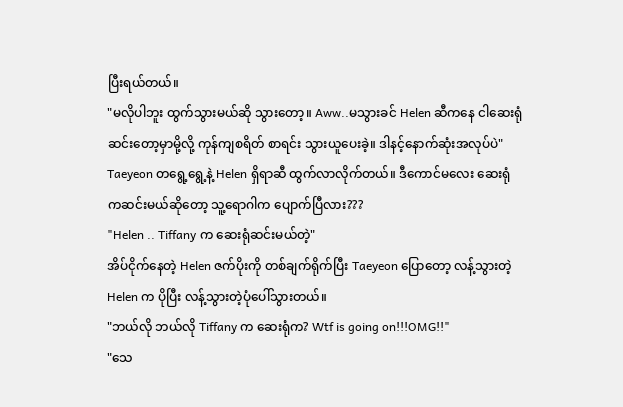ပြီးရယ်တယ်။
"မလိုပါဘူး ထွက်သွားမယ်ဆို သွားတော့။ Aww..မသွားခင် Helen ဆီကနေ ငါဆေးရုံဆင်းတော့မှာမို့လို့ ကုန်ကျစရိတ် စာရင်း သွားယူပေးခဲ့။ ဒါနင့်နောက်ဆုံးအလုပ်ပဲ"
Taeyeon တရွေ့ရွေ့နဲ့ Helen ရှိရာဆီ ထွက်လာလိုက်တယ်။ ဒီကောင်မလေး ဆေးရုံကဆင်းမယ်ဆိုတော့ သူ့ရောဂါက ပျောက်ပြီလား???
"Helen .. Tiffany က ဆေးရုံဆင်းမယ်တဲ့"
အိပ်ငိုက်နေတဲ့ Helen ဇက်ပိုးကို တစ်ချက်ရိုက်ပြီး Taeyeon ပြောတော့ လန့်သွားတဲ့ Helen က ပိုပြီး လန့်သွားတဲ့ပုံပေါ်သွားတယ်။
"ဘယ်လို ဘယ်လို Tiffany က ဆေးရုံက? Wtf is going on!!!OMG!!"
"သေ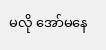မလို အော်မနေ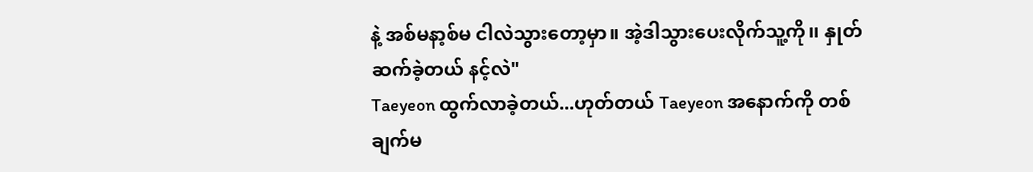နဲ့ အစ်မနာ့စ်မ ငါလဲသွားတော့မှာ။ အဲ့ဒါသွားပေးလိုက်သူ့ကို၊၊ နှုတ်ဆက်ခဲ့တယ် နင့်လဲ"
Taeyeon ထွက်လာခဲ့တယ်...ဟုတ်တယ် Taeyeon အနောက်ကို တစ်ချက်မ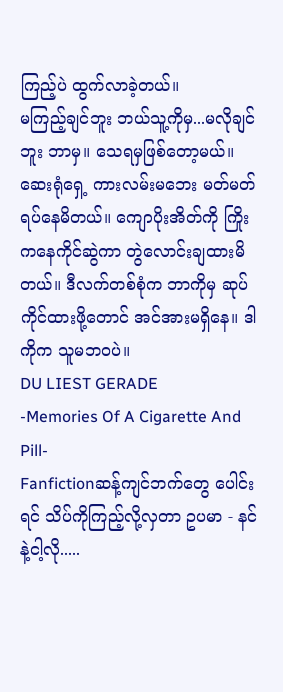ကြည့်ပဲ ထွက်လာခဲ့တယ်။
မကြည့်ချင်ဘူး ဘယ်သူ့ကိုမှ...မလိုချင်ဘူး ဘာမှ။ သေရမှဖြစ်တော့မယ်။
ဆေးရုံရှေ့ ကားလမ်းမဘေး မတ်မတ်ရပ်နေမိတယ်။ ကျောပိုးအိတ်ကို ကြိုးကနေကိုင်ဆွဲကာ တွဲလောင်းချထားမိတယ်။ ဒီလက်တစ်စုံက ဘာကိုမှ ဆုပ်ကိုင်ထားဖို့တောင် အင်အားမရှိနေ။ ဒါကိုက သူမဘဝပဲ။
DU LIEST GERADE
-Memories Of A Cigarette And Pill-
Fanfictionဆန့်ကျင်ဘက်တွေ ပေါင်းရင် သိပ်ကိုကြည့်လို့လှတာ ဥပမာ - နင်နဲ့ငါ့လို.....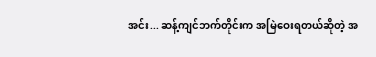အင်း... ဆန့်ကျင်ဘက်တိုင်းက အမြဲဝေးရတယ်ဆိုတဲ့ အ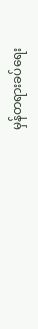မှန်တရားခပ်ရေး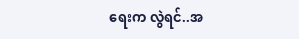ရေးက လွဲရင်..အ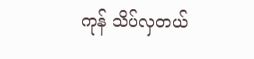ကုန် သိပ်လှတယ်